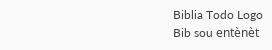Biblia Todo Logo
Bib sou entènèt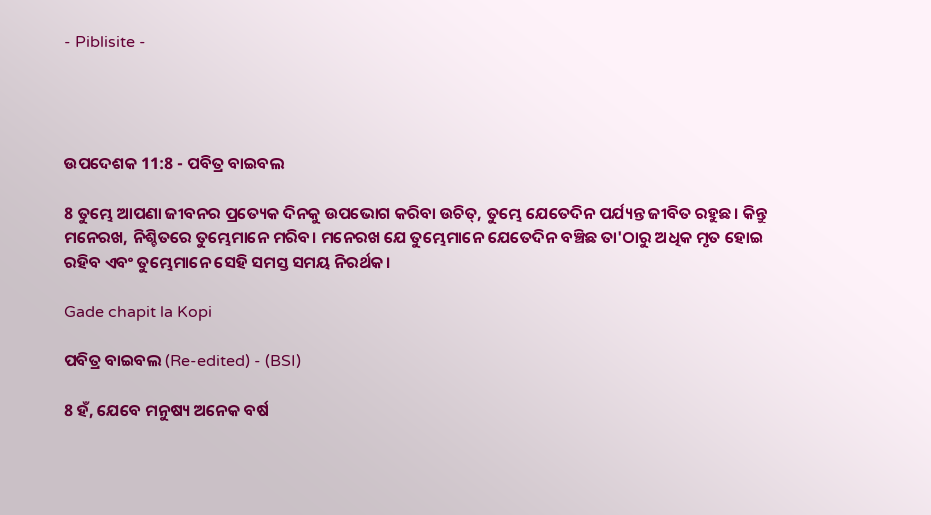- Piblisite -




ଉପଦେଶକ 11:8 - ପବିତ୍ର ବାଇବଲ

8 ତୁମ୍ଭେ ଆପଣା ଜୀବନର ପ୍ରତ୍ୟେକ ଦିନକୁ ଉପଭୋଗ କରିବା ଉଚିତ୍, ତୁମ୍ଭେ ଯେତେଦିନ ପର୍ଯ୍ୟନ୍ତ ଜୀବିତ ରହୁଛ। କିନ୍ତୁ ମନେରଖ, ନିଶ୍ଚିତରେ ତୁମ୍ଭେମାନେ ମରିବ। ମନେରଖ ଯେ ତୁମ୍ଭେମାନେ ଯେତେଦିନ ବଞ୍ଚିଛ ତା'ଠାରୁ ଅଧିକ ମୃତ ହୋଇ ରହିବ ଏବଂ ତୁମ୍ଭେମାନେ ସେହି ସମସ୍ତ ସମୟ ନିରର୍ଥକ।

Gade chapit la Kopi

ପବିତ୍ର ବାଇବଲ (Re-edited) - (BSI)

8 ହଁ, ଯେବେ ମନୁଷ୍ୟ ଅନେକ ବର୍ଷ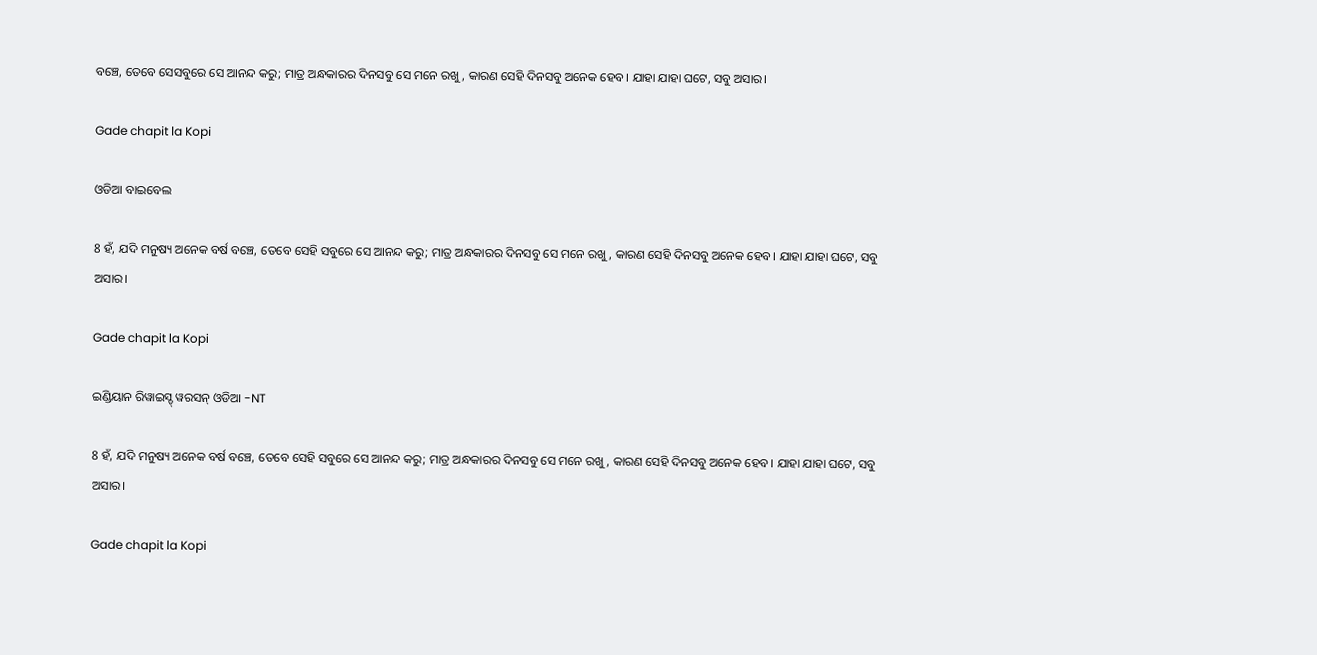ବଞ୍ଚେ, ତେବେ ସେସବୁରେ ସେ ଆନନ୍ଦ କରୁ; ମାତ୍ର ଅନ୍ଧକାରର ଦିନସବୁ ସେ ମନେ ରଖୁ, କାରଣ ସେହି ଦିନସବୁ ଅନେକ ହେବ। ଯାହା ଯାହା ଘଟେ, ସବୁ ଅସାର।

Gade chapit la Kopi

ଓଡିଆ ବାଇବେଲ

8 ହଁ, ଯଦି ମନୁଷ୍ୟ ଅନେକ ବର୍ଷ ବଞ୍ଚେ, ତେବେ ସେହି ସବୁରେ ସେ ଆନନ୍ଦ କରୁ; ମାତ୍ର ଅନ୍ଧକାରର ଦିନସବୁ ସେ ମନେ ରଖୁ, କାରଣ ସେହି ଦିନସବୁ ଅନେକ ହେବ। ଯାହା ଯାହା ଘଟେ, ସବୁ ଅସାର।

Gade chapit la Kopi

ଇଣ୍ଡିୟାନ ରିୱାଇସ୍ଡ୍ ୱରସନ୍ ଓଡିଆ -NT

8 ହଁ, ଯଦି ମନୁଷ୍ୟ ଅନେକ ବର୍ଷ ବଞ୍ଚେ, ତେବେ ସେହି ସବୁରେ ସେ ଆନନ୍ଦ କରୁ; ମାତ୍ର ଅନ୍ଧକାରର ଦିନସବୁ ସେ ମନେ ରଖୁ, କାରଣ ସେହି ଦିନସବୁ ଅନେକ ହେବ। ଯାହା ଯାହା ଘଟେ, ସବୁ ଅସାର।

Gade chapit la Kopi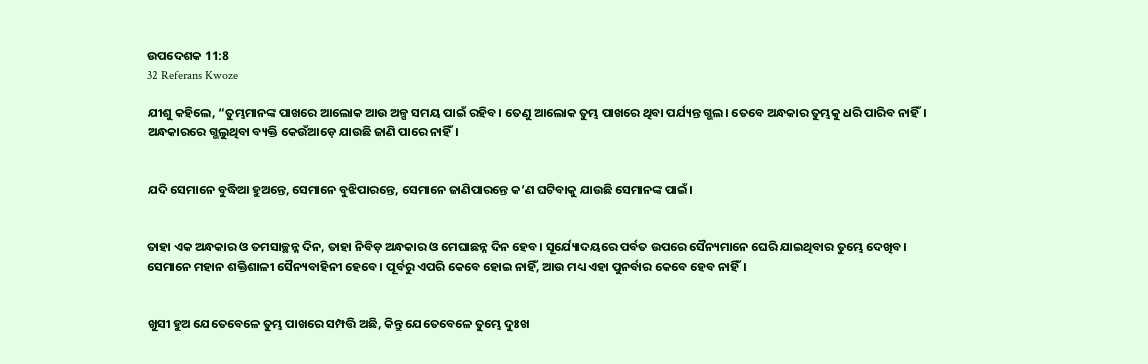ଉପଦେଶକ 11:8
32 Referans Kwoze

ଯୀଶୁ କହିଲେ, “ତୁମ୍ଭମାନଙ୍କ ପାଖରେ ଆଲୋକ ଆଉ ଅଳ୍ପ ସମୟ ପାଇଁ ରହିବ। ତେଣୁ ଆଲୋକ ତୁମ୍ଭ ପାଖରେ ଥିବା ପର୍ଯ୍ୟନ୍ତ ଗ୍ଭଲ। ତେବେ ଅନ୍ଧକାର ତୁମ୍ଭକୁ ଧରି ପାରିବ ନାହିଁ। ଅନ୍ଧକାରରେ ଗ୍ଭଲୁଥିବା ବ୍ୟକ୍ତି କେଉଁଆଡ଼େ ଯାଉଛି ଜାଣି ପାରେ ନାହିଁ।


ଯଦି ସେମାନେ ବୁଦ୍ଧିଆ ହୁଅନ୍ତେ, ସେମାନେ ବୁଝିପାରନ୍ତେ, ସେମାନେ ଜାଣିପାରନ୍ତେ କ’ଣ ଘଟିବାକୁ ଯାଉଛି ସେମାନଙ୍କ ପାଇଁ।


ତାହା ଏକ ଅନ୍ଧକାର ଓ ତମସାଚ୍ଛନ୍ନ ଦିନ, ତାହା ନିବିଡ଼ ଅନ୍ଧକାର ଓ ମେଘାଛନ୍ନ ଦିନ ହେବ। ସୂର୍ଯ୍ୟୋଦୟରେ ପର୍ବତ ଉପରେ ସୈନ୍ୟମାନେ ଘେରି ଯାଇଥିବାର ତୁମ୍ଭେ ଦେଖିବ। ସେମାନେ ମହାନ ଶକ୍ତିଶାଳୀ ସୈନ୍ୟବାହିନୀ ହେବେ। ପୂର୍ବରୁ ଏପରି କେବେ ହୋଇ ନାହିଁ, ଆଉ ମଧ୍ୟ ଏହା ପୁନର୍ବାର କେବେ ହେବ ନାହିଁ।


ଖୁସୀ ହୁଅ ଯେତେବେଳେ ତୁମ୍ଭ ପାଖରେ ସମ୍ପତ୍ତି ଅଛି, କିନ୍ତୁ ଯେତେବେଳେ ତୁମ୍ଭେ ଦୁଃଖ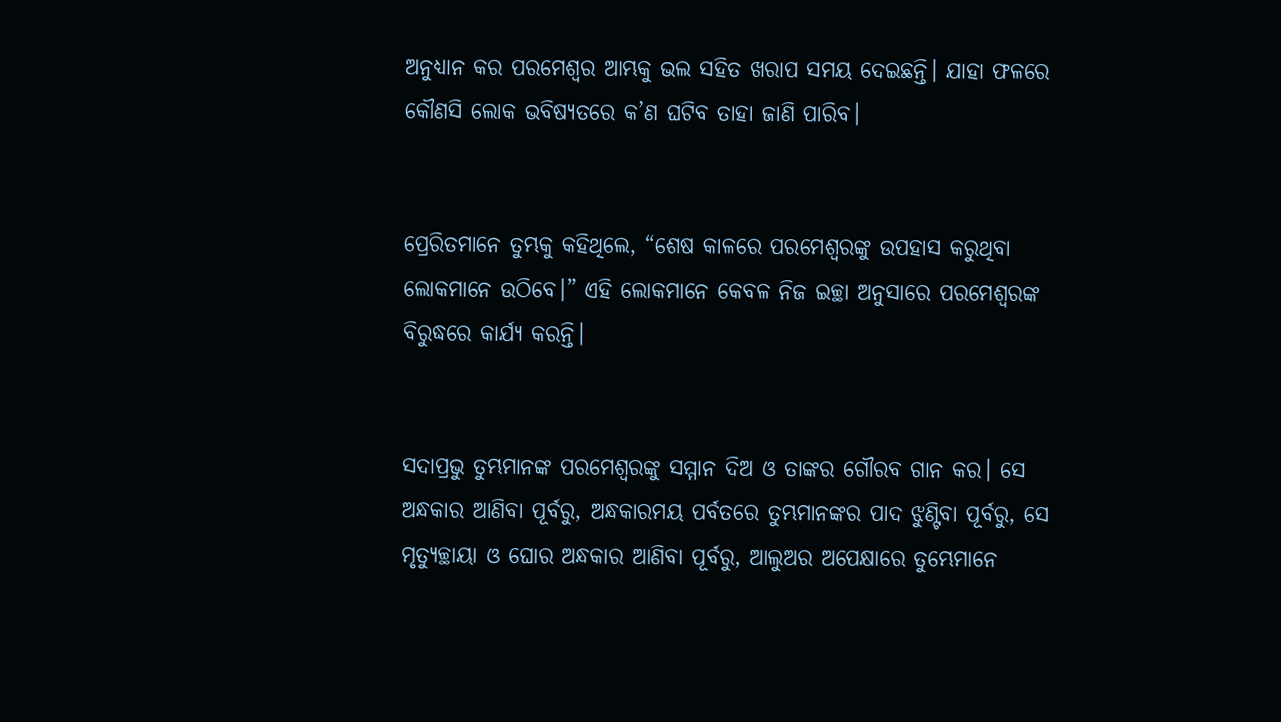ଅନୁଧ୍ୟାନ କର ପରମେଶ୍ୱର ଆମ୍ଭକୁ ଭଲ ସହିତ ଖରାପ ସମୟ ଦେଇଛନ୍ତି। ଯାହା ଫଳରେ କୌଣସି ଲୋକ ଭବିଷ୍ୟତରେ କ’ଣ ଘଟିବ ତାହା ଜାଣି ପାରିବ।


ପ୍ରେରିତମାନେ ତୁମ୍ଭକୁ କହିଥିଲେ, “ଶେଷ କାଳରେ ପରମେଶ୍ୱରଙ୍କୁ ଉପହାସ କରୁଥିବା ଲୋକମାନେ ଉଠିବେ।” ଏହି ଲୋକମାନେ କେବଳ ନିଜ ଇଚ୍ଛା ଅନୁସାରେ ପରମେଶ୍ୱରଙ୍କ ବିରୁଦ୍ଧରେ କାର୍ଯ୍ୟ କରନ୍ତି।


ସଦାପ୍ରଭୁ ତୁମ୍ଭମାନଙ୍କ ପରମେଶ୍ୱରଙ୍କୁ ସମ୍ମାନ ଦିଅ ଓ ତାଙ୍କର ଗୌରବ ଗାନ କର। ସେ ଅନ୍ଧକାର ଆଣିବା ପୂର୍ବରୁ, ଅନ୍ଧକାରମୟ ପର୍ବତରେ ତୁମ୍ଭମାନଙ୍କର ପାଦ ଝୁଣ୍ଟିବା ପୂର୍ବରୁ, ସେ ମୃତ୍ୟୁଚ୍ଛାୟା ଓ ଘୋର ଅନ୍ଧକାର ଆଣିବା ପୂର୍ବରୁ, ଆଲୁଅର ଅପେକ୍ଷାରେ ତୁମ୍ଭେମାନେ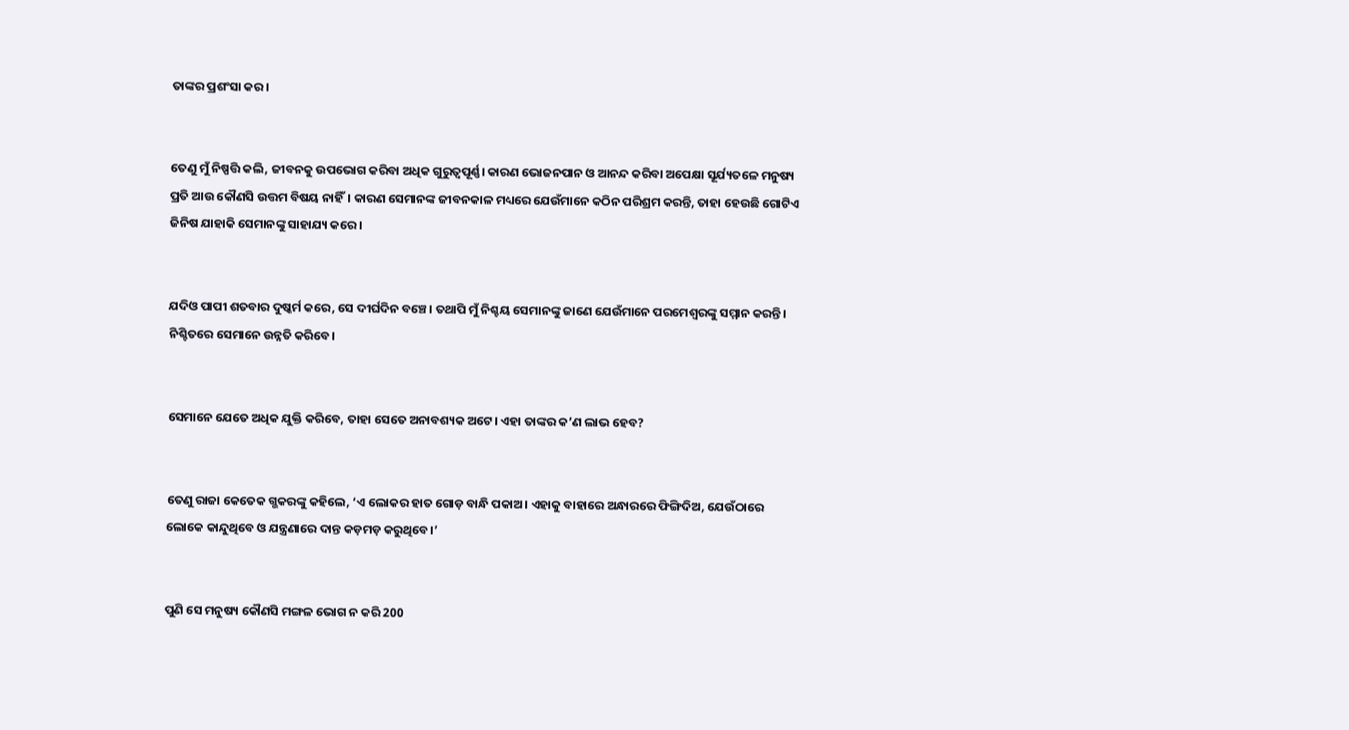ତାଙ୍କର ପ୍ରଶଂସା କର।


ତେଣୁ ମୁଁ ନିଷ୍ପତ୍ତି କଲି, ଜୀବନକୁ ଉପଭୋଗ କରିବା ଅଧିକ ଗୁରୁତ୍ୱପୂର୍ଣ୍ଣ। କାରଣ ଭୋଜନପାନ ଓ ଆନନ୍ଦ କରିବା ଅପେକ୍ଷା ସୂର୍ଯ୍ୟତଳେ ମନୁଷ୍ୟ ପ୍ରତି ଆଉ କୌଣସି ଉତ୍ତମ ବିଷୟ ନାହିଁ। କାରଣ ସେମାନଙ୍କ ଜୀବନକାଳ ମଧ୍ୟରେ ଯେଉଁମାନେ କଠିନ ପରିଶ୍ରମ କରନ୍ତି, ତାହା ହେଉଛି ଗୋଟିଏ ଜିନିଷ ଯାହାକି ସେମାନଙ୍କୁ ସାହାଯ୍ୟ କରେ।


ଯଦିଓ ପାପୀ ଶତବାର ଦୁଷ୍କର୍ମ କରେ, ସେ ଦୀର୍ଘଦିନ ବଞ୍ଚେ। ତଥାପି ମୁଁ ନିଶ୍ଚୟ ସେମାନଙ୍କୁ ଜାଣେ ଯେଉଁମାନେ ପରମେଶ୍ୱରଙ୍କୁ ସମ୍ମାନ କରନ୍ତି। ନିଶ୍ଚିତରେ ସେମାନେ ଉନ୍ନତି କରିବେ।


ସେମାନେ ଯେତେ ଅଧିକ ଯୁକ୍ତି କରିବେ, ତାହା ସେତେ ଅନାବଶ୍ୟକ ଅଟେ। ଏହା ତାଙ୍କର କ’ଣ ଲାଭ ହେବ?


ତେଣୁ ରାଜା କେତେକ ଗ୍ଭକରଙ୍କୁ କହିଲେ, ‘ଏ ଲୋକର ହାତ ଗୋଡ଼ ବାନ୍ଧି ପକାଅ। ଏହାକୁ ବାହାରେ ଅନ୍ଧାରରେ ଫିଙ୍ଗିଦିଅ, ଯେଉଁଠାରେ ଲୋକେ କାନ୍ଦୁଥିବେ ଓ ଯନ୍ତ୍ରଣାରେ ଦାନ୍ତ କଡ଼ମଡ଼ କରୁଥିବେ।’


ପୁଣି ସେ ମନୁଷ୍ୟ କୌଣସି ମଙ୍ଗଳ ଭୋଗ ନ କରି 200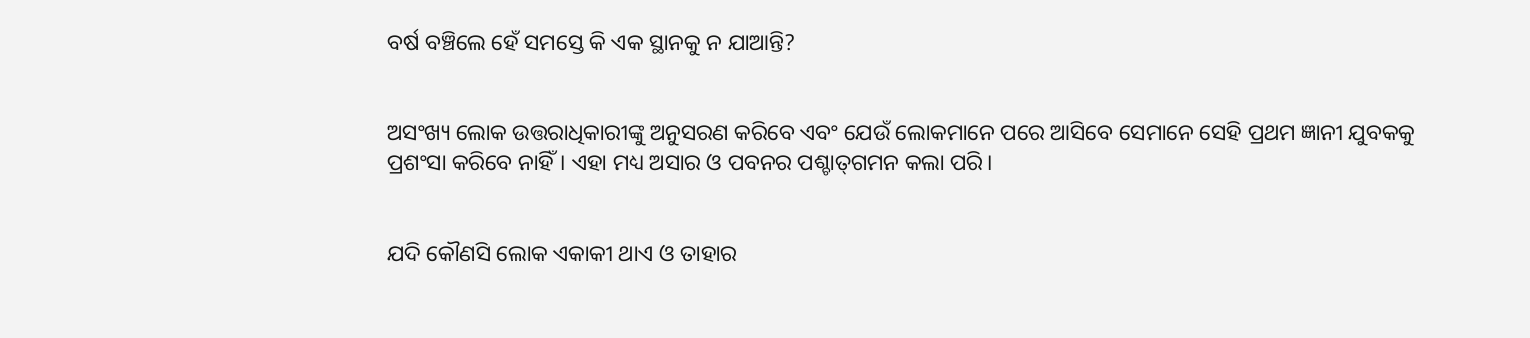ବର୍ଷ ବଞ୍ଚିଲେ ହେଁ ସମସ୍ତେ କି ଏକ ସ୍ଥାନକୁ ନ ଯାଆନ୍ତି?


ଅସଂଖ୍ୟ ଲୋକ ଉତ୍ତରାଧିକାରୀଙ୍କୁ ଅନୁସରଣ କରିବେ ଏବଂ ଯେଉଁ ଲୋକମାନେ ପରେ ଆସିବେ ସେମାନେ ସେହି ପ୍ରଥମ ଜ୍ଞାନୀ ଯୁବକକୁ ପ୍ରଶଂସା କରିବେ ନାହିଁ। ଏହା ମଧ୍ୟ ଅସାର ଓ ପବନର ପଶ୍ଚା‌‌‌ତ୍‌‌‌ଗମନ କଲା ପରି।


ଯଦି କୌଣସି ଲୋକ ଏକାକୀ ଥାଏ ଓ ତାହାର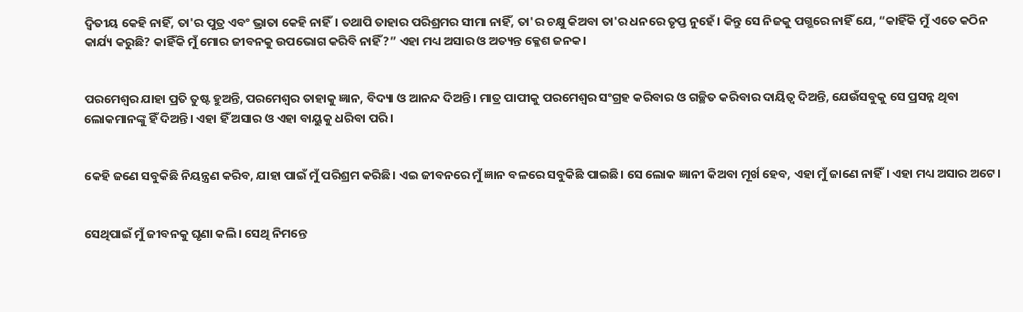ଦ୍ୱିତୀୟ କେହି ନାହିଁ, ତା'ର ପୁତ୍ର ଏବଂ ଭ୍ରାତା କେହି ନାହିଁ। ତଥାପି ତାହାର ପରିଶ୍ରମର ସୀମା ନାହିଁ, ତା'ର ଚକ୍ଷୁ କିଅବା ତା'ର ଧନରେ ତୃପ୍ତ ନୁହେଁ। କିନ୍ତୁ ସେ ନିଜକୁ ପଗ୍ଭରେ ନାହିଁ ଯେ, “କାହିଁକି ମୁଁ ଏତେ କଠିନ କାର୍ଯ୍ୟ କରୁଛି? କାହିଁକି ମୁଁ ମୋର ଜୀବନକୁ ଉପଭୋଗ କରିବି ନାହିଁ?” ଏହା ମଧ୍ୟ ଅସାର ଓ ଅତ୍ୟନ୍ତ କ୍ଳେଶ ଜନକ।


ପରମେଶ୍ୱର ଯାହା ପ୍ରତି ତୁଷ୍ଟ ହୁଅନ୍ତି, ପରମେଶ୍ୱର ତାହାକୁ ଜ୍ଞାନ, ବିଦ୍ୟା ଓ ଆନନ୍ଦ ଦିଅନ୍ତି। ମାତ୍ର ପାପୀକୁ ପରମେଶ୍ୱର ସଂଗ୍ରହ କରିବାର ଓ ଗଚ୍ଛିତ କରିବାର ଦାୟିତ୍ୱ ଦିଅନ୍ତି, ଯେଉଁସବୁକୁ ସେ ପ୍ରସନ୍ନ ଥିବା ଲୋକମାନଙ୍କୁ ହିଁ ଦିଅନ୍ତି। ଏହା ହିଁ ଅସାର ଓ ଏହା ବାୟୁକୁ ଧରିବା ପରି।


କେହି ଜଣେ ସବୁକିଛି ନିୟନ୍ତ୍ରଣ କରିବ, ଯାହା ପାଇଁ ମୁଁ ପରିଶ୍ରମ କରିଛି। ଏଇ ଜୀବନରେ ମୁଁ ଜ୍ଞାନ ବଳରେ ସବୁକିଛି ପାଇଛି। ସେ ଲୋକ ଜ୍ଞାନୀ କିଅବା ମୂର୍ଖ ହେବ, ଏହା ମୁଁ ଜାଣେ ନାହିଁ। ଏହା ମଧ୍ୟ ଅସାର ଅଟେ।


ସେଥିପାଇଁ ମୁଁ ଜୀବନକୁ ଘୃଣା କଲି। ସେଥି ନିମନ୍ତେ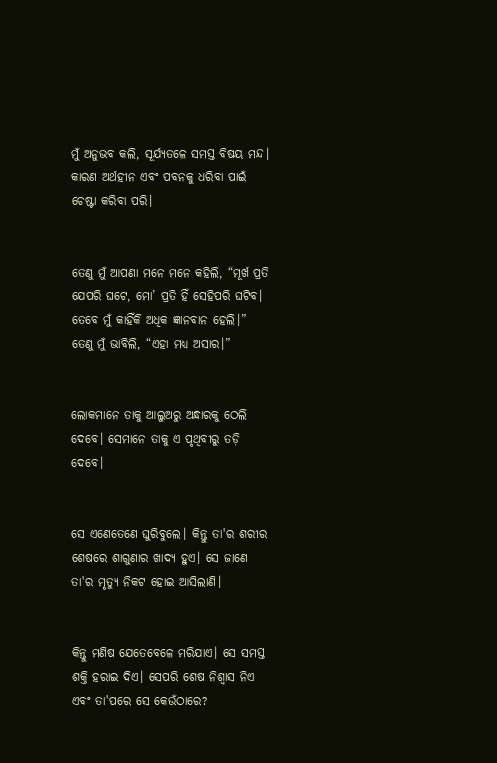ମୁଁ ଅନୁଭବ କଲି, ସୂର୍ଯ୍ୟତଳେ ସମସ୍ତ ବିଷୟ ମନ୍ଦ। କାରଣ ଅର୍ଥହୀନ ଏବଂ ପବନକୁ ଧରିବା ପାଇଁ ଚେଷ୍ଟା କରିବା ପରି।


ତେଣୁ ମୁଁ ଆପଣା ମନେ ମନେ କହିଲି, “ମୂର୍ଖ ପ୍ରତି ଯେପରି ଘଟେ, ମୋ’ ପ୍ରତି ହିଁ ସେହିପରି ଘଟିବ। ତେବେ ମୁଁ କାହିଁକି ଅଧିକ ଜ୍ଞାନବାନ ହେଲି।” ତେଣୁ ମୁଁ ଭାବିଲି, “ଏହା ମଧ୍ୟ ଅସାର।”


ଲୋକମାନେ ତାକୁ ଆଲୁଅରୁ ଅନ୍ଧାରକୁ ଠେଲି ଦେବେ। ସେମାନେ ତାକୁ ଏ ପୃଥିବୀରୁ ତଡ଼ି ଦେବେ।


ସେ ଏଣେତେଣେ ଘୁରିବୁଲେ। କିନ୍ତୁ ତା'ର ଶରୀର ଶେଷରେ ଶାଗୁଣାର ଖାଦ୍ୟ ହୁଏ। ସେ ଜାଣେ ତା'ର ମୃତ୍ୟୁ ନିକଟ ହୋଇ ଆସିଲାଣି।


କିନ୍ତୁ ମଣିଷ ଯେତେବେଳେ ମରିଯାଏ। ସେ ସମସ୍ତ ଶକ୍ତି ହରାଇ ଦିଏ। ସେପରି ଶେଷ ନିଶ୍ୱାସ ନିଏ ଏବଂ ତା'ପରେ ସେ କେଉଁଠାରେ?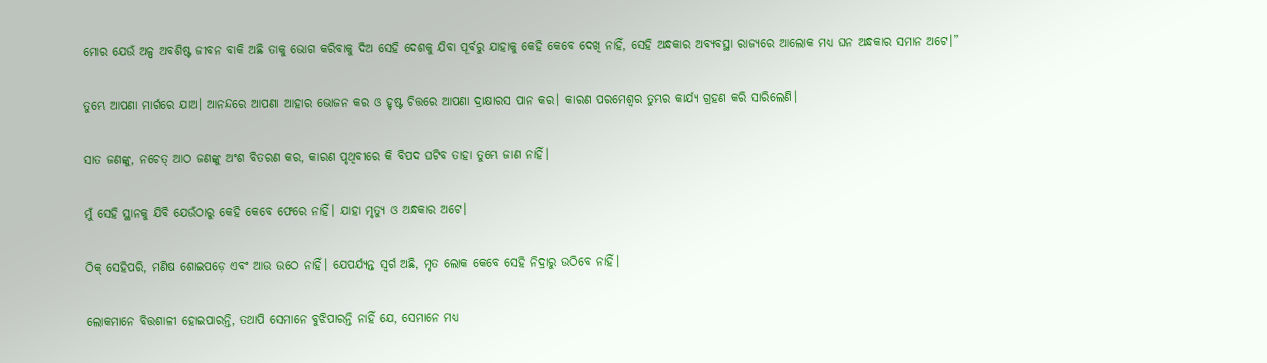ମୋର ଯେଉଁ ଅଳ୍ପ ଅବଶିଷ୍ଟ ଜୀବନ ବାକି ଅଛି ତାକୁ ଭୋଗ କରିବାକୁ ଦିଅ ସେହି ଦେଶକୁ ଯିବା ପୂର୍ବରୁ ଯାହାକୁ କେହି କେବେ ଦେଖି ନାହିଁ, ସେହି ଅନ୍ଧକାର ଅବ୍ୟବସ୍ଥା ରାଜ୍ୟରେ ଆଲୋକ ମଧ୍ୟ ଘନ ଅନ୍ଧକାର ସମାନ ଅଟେ।”


ତୁମ୍ଭେ ଆପଣା ମାର୍ଗରେ ଯାଅ। ଆନନ୍ଦରେ ଆପଣା ଆହାର ଭୋଜନ କର ଓ ହୃଷ୍ଟ ଚିତ୍ତରେ ଆପଣା ଦ୍ରାକ୍ଷାରସ ପାନ କର। କାରଣ ପରମେଶ୍ୱର ତୁମ୍ଭର କାର୍ଯ୍ୟ ଗ୍ରହଣ କରି ସାରିଲେଣି।


ସାତ ଜଣଙ୍କୁ, ନଚେତ୍ ଆଠ ଜଣଙ୍କୁ ଅଂଶ ବିତରଣ କର, କାରଣ ପୃଥିବୀରେ କି ବିପଦ ଘଟିବ ତାହା ତୁମ୍ଭେ ଜାଣ ନାହିଁ।


ମୁଁ ସେହି ସ୍ଥାନକୁ ଯିବି ଯେଉଁଠାରୁ କେହି କେବେ ଫେରେ ନାହିଁ। ଯାହା ମୃତ୍ୟୁ ଓ ଅନ୍ଧକାର ଅଟେ।


ଠିକ୍ ସେହିପରି, ମଣିଷ ଶୋଇପଡ଼େ ଏବଂ ଆଉ ଉଠେ ନାହିଁ। ଯେପର୍ଯ୍ୟନ୍ତ ସ୍ୱର୍ଗ ଅଛି, ମୃତ ଲୋକ କେବେ ସେହି ନିଦ୍ରାରୁ ଉଠିବେ ନାହିଁ।


ଲୋକମାନେ ବିତ୍ତଶାଳୀ ହୋଇପାରନ୍ତି, ତଥାପି ସେମାନେ ବୁଝିପାରନ୍ତି ନାହିଁ ଯେ, ସେମାନେ ମଧ୍ୟ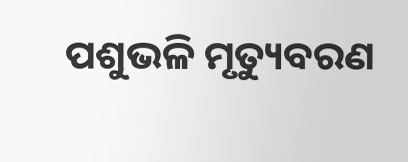ପଶୁଭଳି ମୃତ୍ୟୁବରଣ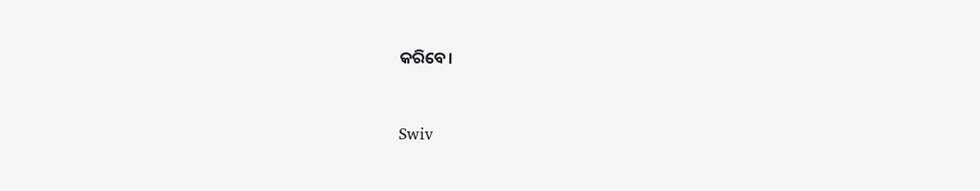କରିବେ।


Swiv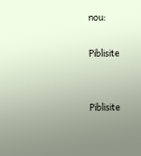nou:

Piblisite


Piblisite